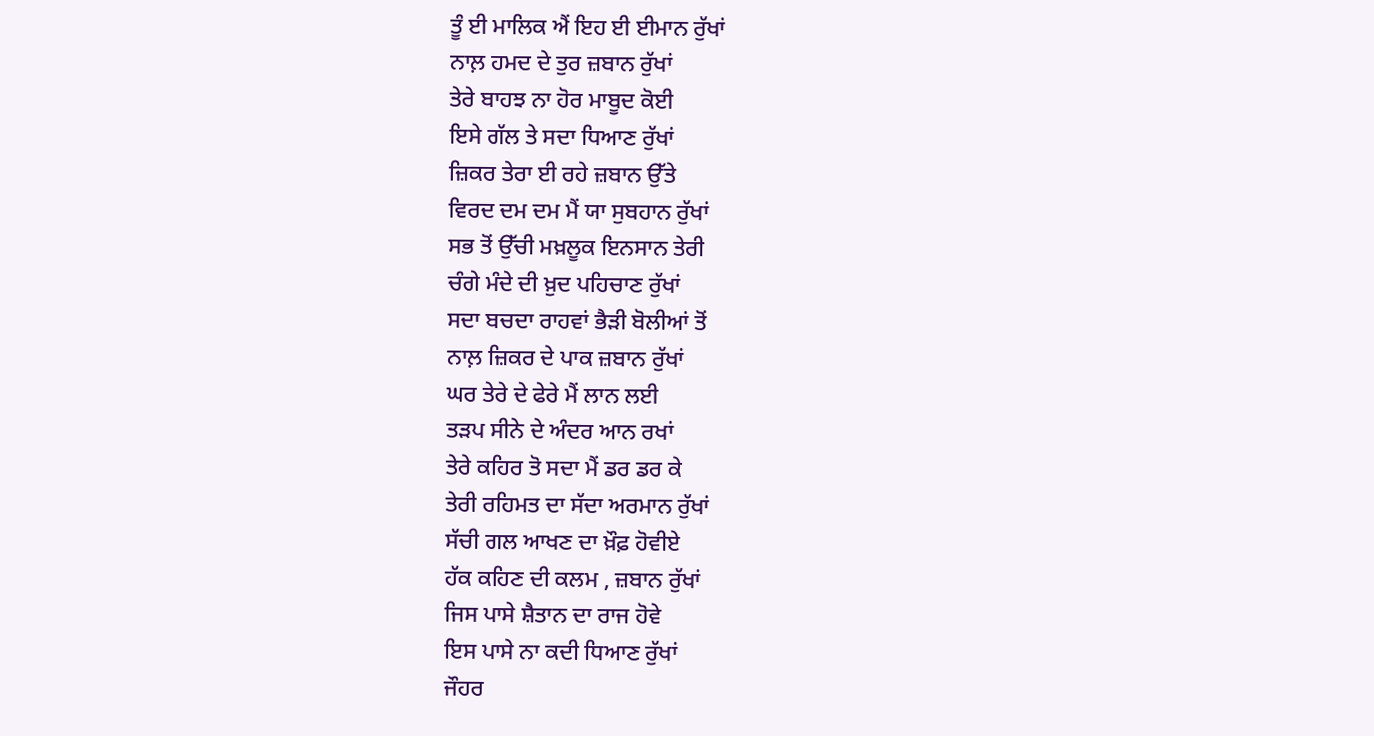ਤੂੰ ਈ ਮਾਲਿਕ ਐਂ ਇਹ ਈ ਈਮਾਨ ਰੁੱਖਾਂ
ਨਾਲ਼ ਹਮਦ ਦੇ ਤੁਰ ਜ਼ਬਾਨ ਰੁੱਖਾਂ
ਤੇਰੇ ਬਾਹਝ ਨਾ ਹੋਰ ਮਾਬੂਦ ਕੋਈ
ਇਸੇ ਗੱਲ ਤੇ ਸਦਾ ਧਿਆਣ ਰੁੱਖਾਂ
ਜ਼ਿਕਰ ਤੇਰਾ ਈ ਰਹੇ ਜ਼ਬਾਨ ਉੱਤੇ
ਵਿਰਦ ਦਮ ਦਮ ਮੈਂ ਯਾ ਸੁਬਹਾਨ ਰੁੱਖਾਂ
ਸਭ ਤੋਂ ਉੱਚੀ ਮਖ਼ਲੂਕ ਇਨਸਾਨ ਤੇਰੀ
ਚੰਗੇ ਮੰਦੇ ਦੀ ਖ਼ੁਦ ਪਹਿਚਾਣ ਰੁੱਖਾਂ
ਸਦਾ ਬਚਦਾ ਰਾਹਵਾਂ ਭੈੜੀ ਬੋਲੀਆਂ ਤੋਂ
ਨਾਲ਼ ਜ਼ਿਕਰ ਦੇ ਪਾਕ ਜ਼ਬਾਨ ਰੁੱਖਾਂ
ਘਰ ਤੇਰੇ ਦੇ ਫੇਰੇ ਮੈਂ ਲਾਨ ਲਈ
ਤੜਪ ਸੀਨੇ ਦੇ ਅੰਦਰ ਆਨ ਰਖਾਂ
ਤੇਰੇ ਕਹਿਰ ਤੋ ਸਦਾ ਮੈਂ ਡਰ ਡਰ ਕੇ
ਤੇਰੀ ਰਹਿਮਤ ਦਾ ਸੱਦਾ ਅਰਮਾਨ ਰੁੱਖਾਂ
ਸੱਚੀ ਗਲ ਆਖਣ ਦਾ ਖ਼ੌਫ਼ ਹੋਵੀਏ
ਹੱਕ ਕਹਿਣ ਦੀ ਕਲਮ , ਜ਼ਬਾਨ ਰੁੱਖਾਂ
ਜਿਸ ਪਾਸੇ ਸ਼ੈਤਾਨ ਦਾ ਰਾਜ ਹੋਵੇ
ਇਸ ਪਾਸੇ ਨਾ ਕਦੀ ਧਿਆਣ ਰੁੱਖਾਂ
ਜੌਹਰ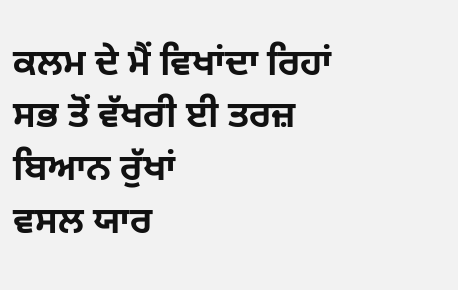ਕਲਮ ਦੇ ਮੈਂ ਵਿਖਾਂਦਾ ਰਿਹਾਂ
ਸਭ ਤੋਂ ਵੱਖਰੀ ਈ ਤਰਜ਼ ਬਿਆਨ ਰੁੱਖਾਂ
ਵਸਲ ਯਾਰ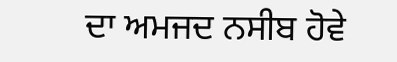ਦਾ ਅਮਜਦ ਨਸੀਬ ਹੋਵੇ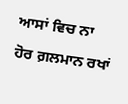ਆਸਾਂ ਵਿਚ ਨਾ ਹੋਰ ਗ਼ਲਮਾਨ ਰਖਾਂ